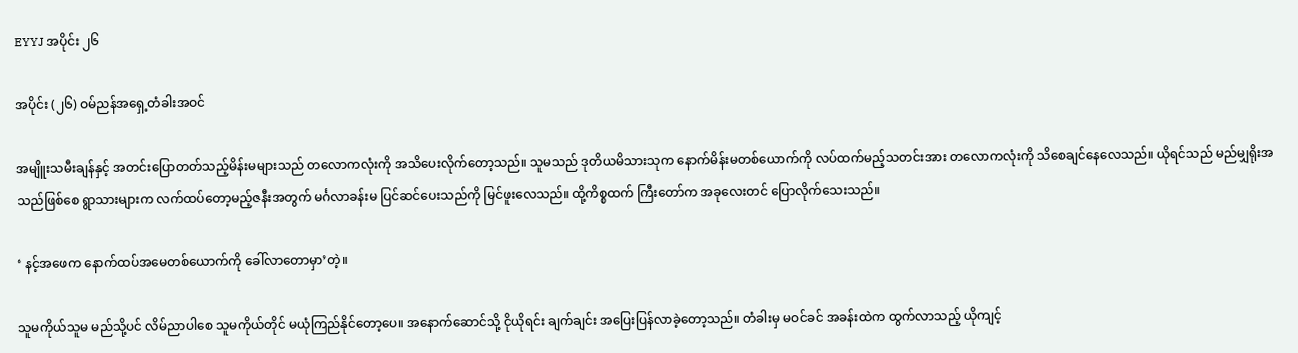EYYJ အပိုင်း ၂၆

အပိုင်း (၂၆) ဝမ်ညန်အရှေ့တံခါးအဝင်

အမျိူးသမီးချန်နှင့် အတင်းပြောတတ်သည့်မိန်းမများသည် တလောကလုံးကို အသိပေးလိုက်တော့သည်။ သူမသည် ဒုတိယမိသားသုက နောက်မိန်းမတစ်ယောက်ကို လပ်ထက်မည့်သတင်းအား တလောကလုံးကို သိစေချင်နေလေသည်။ ယိုရင်သည် မည်မျှရိုးအသည်ဖြစ်စေ ရွာသားများက လက်ထပ်တော့မည့်ဇနီးအတွက် မင်္ဂလာခန်းမ ပြင်ဆင်ပေးသည်ကို မြင်ဖူးလေသည်။ ထို့ကိစ္စထက် ကြီးတော်က အခုလေးတင် ပြောလိုက်သေးသည်။

‘ နင့်အဖေက နောက်ထပ်အမေတစ်ယောက်ကို ခေါ်လာတောမှာ’တဲ့။

သူမကိုယ်သူမ မည်သို့ပင် လိမ်ညာပါစေ သူမကိုယ်တိုင် မယုံကြည်နိုင်တော့ပေ။ အနောက်ဆောင်သို့ ငိုယိုရင်း ချက်ချင်း အပြေးပြန်လာခဲ့တော့သည်။ တံခါးမှ မဝင်ခင် အခန်းထဲက ထွက်လာသည့် ယိုကျင့်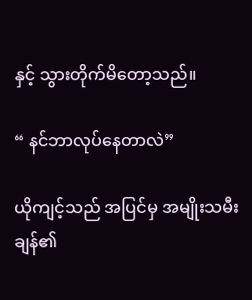နှင့် သွားတိုက်မိတော့သည်။

“ နင်ဘာလုပ်နေတာလဲ”

ယိုကျင့်သည် အပြင်မှ အမျိုးသမီးချန်၏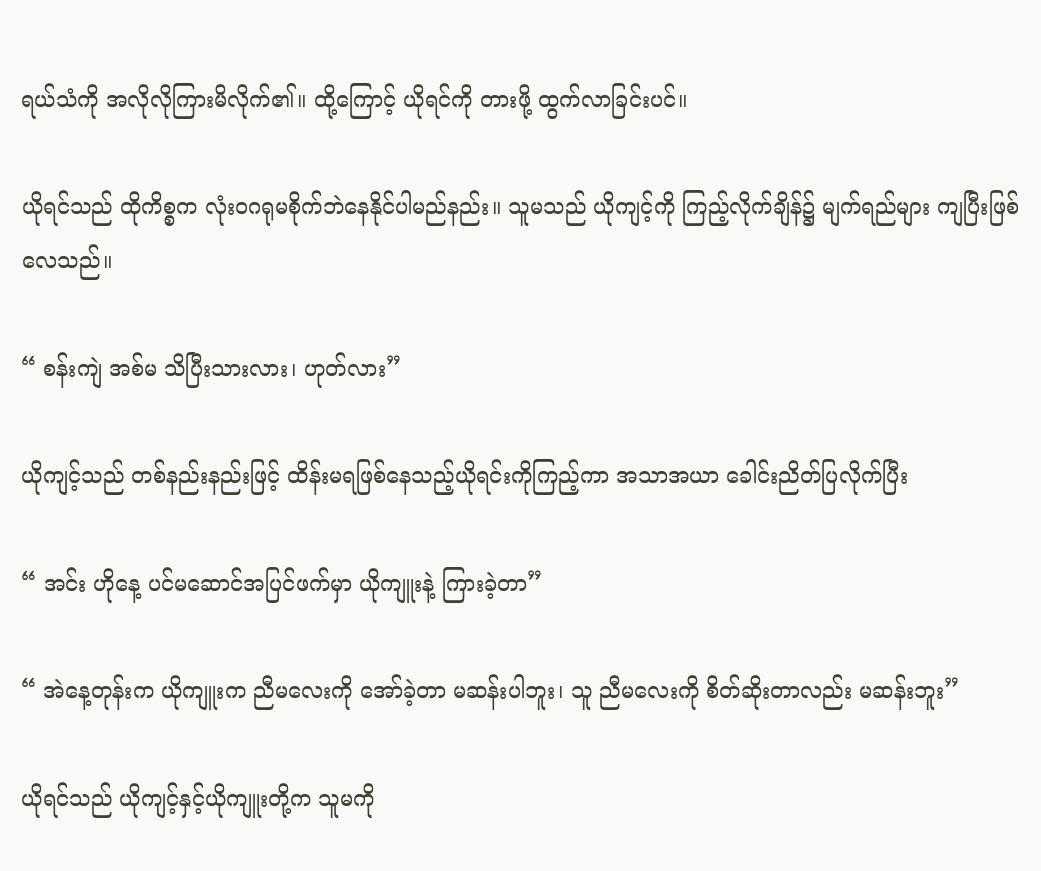ရယ်သံကို အလိုလိုကြားမိလိုက်၏။ ထို့ကြောင့် ယိုရင်ကို တားဖို့ ထွက်လာခြင်းပင်။

ယိုရင်သည် ထိုကိစ္စက လုံးဝဂရုမစိုက်ဘဲနေနိုင်ပါမည်နည်း။ သူမသည် ယိုကျင့်ကို ကြည့်လိုက်ချိန်၌ မျက်ရည်များ ကျပြီးဖြစ်လေသည်။

“ စန်းကျဲ အစ်မ သိပြီးသားလား၊ ဟုတ်လား”

ယိုကျင့်သည် တစ်နည်းနည်းဖြင့် ထိန်းမရဖြစ်နေသည့်ယိုရင်းကိုကြည့်ကာ အသာအယာ ခေါင်းညိတ်ပြလိုက်ပြီး

“ အင်း ဟိုနေ့ ပင်မဆောင်အပြင်ဖက်မှာ ယိုကျူးနဲ့ ကြားခဲ့တာ”

“ အဲနေ့တုန်းက ယိုကျူးက ညီမလေးကို အော်ခဲ့တာ မဆန်းပါဘူး၊ သူ ညီမလေးကို စိတ်ဆိုးတာလည်း မဆန်းဘူး”

ယိုရင်သည် ယိုကျင့်နှင့်ယိုကျူးတို့က သူမကို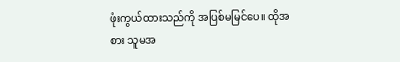ဖုံးကွယ်ထားသည်ကို အပြစ်မမြင်ပေ။ ထိုအစား သူမအ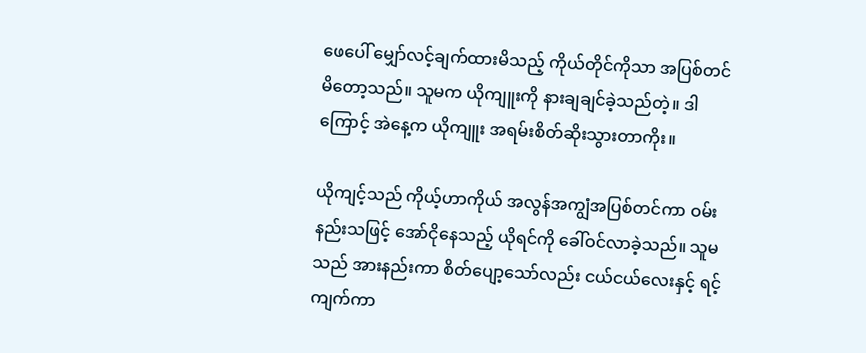ဖေပေါ် မျှော်လင့်ချက်ထားမိသည့် ကိုယ်တိုင်ကိုသာ အပြစ်တင်မိတော့သည်။ သူမက ယိုကျူးကို နားချချင်ခဲ့သည်တဲ့။ ဒါကြောင့် အဲနေ့က ယိုကျူး အရမ်းစိတ်ဆိုးသွားတာကိုး။

ယိုကျင့်သည် ကိုယ့်ဟာကိုယ် အလွန်အကျွံအပြစ်တင်ကာ ဝမ်းနည်းသဖြင့် အော်ငိုနေသည့် ယိုရင်ကို ခေါ်ဝင်လာခဲ့သည်။ သူမသည် အားနည်းကာ စိတ်ပျော့သော်လည်း ငယ်ငယ်လေးနှင့် ရင့်ကျက်ကာ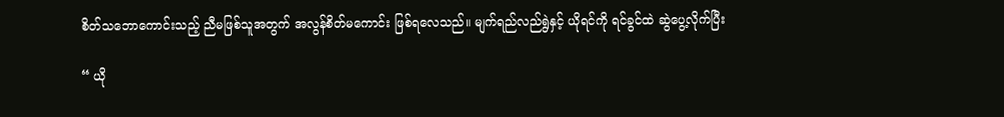စိတ်သဘောကောင်းသည့် ညီမဖြစ်သူအတွက် အလွန်စိတ်မကောင်း ဖြစ်ရလေသည်။ မျက်ရည်လည်ရွဲနှင့် ယိုရင်ကို ရင်ခွင်ထဲ ဆွဲပွေ့လိုက်ပြီး

“ ယို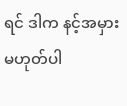ရင် ဒါက နင့်အမှားမဟုတ်ပါ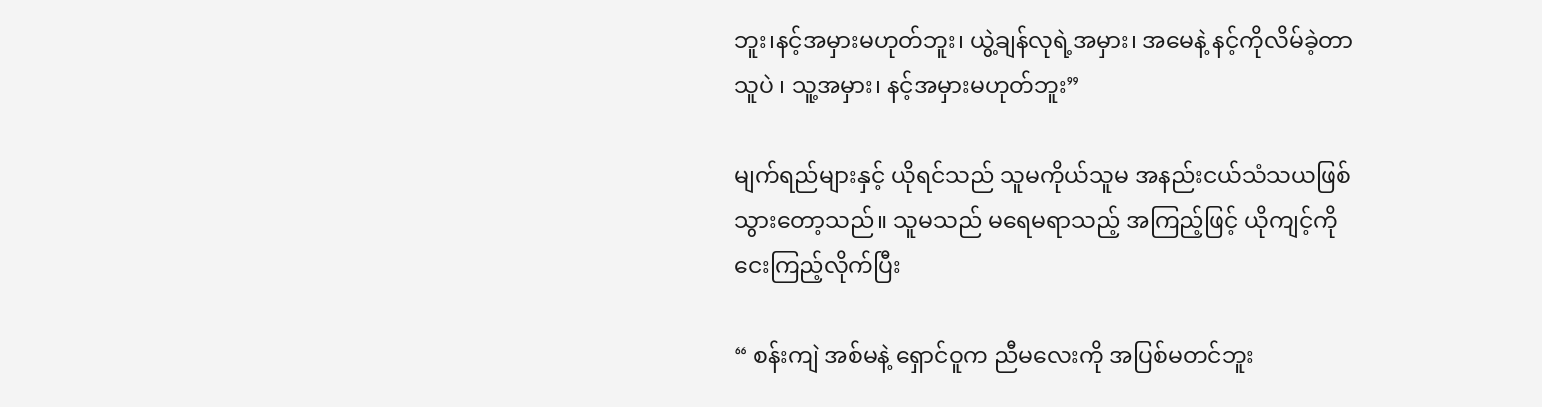ဘူး၊နင့်အမှားမဟုတ်ဘူး၊ ယွဲ့ချန်လုရဲ့အမှား၊ အမေနဲ့ နင့်ကိုလိမ်ခဲ့တာ သူပဲ ၊ သူ့အမှား၊ နင့်အမှားမဟုတ်ဘူး”

မျက်ရည်များနှင့် ယိုရင်သည် သူမကိုယ်သူမ အနည်းငယ်သံသယဖြစ်သွားတော့သည်။ သူမသည် မရေမရာသည့် အကြည့်ဖြင့် ယိုကျင့်ကို ငေးကြည့်လိုက်ပြီး

“ စန်းကျဲ အစ်မနဲ့ ရှောင်ဝူက ညီမလေးကို အပြစ်မတင်ဘူး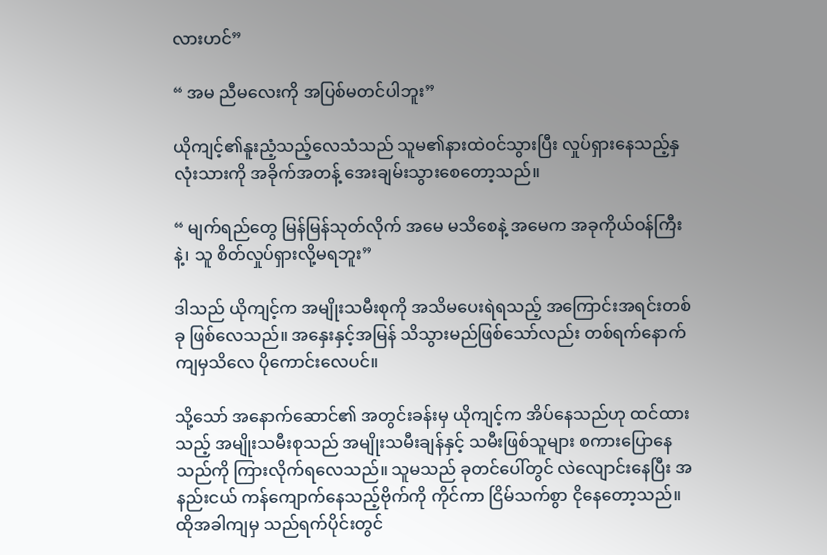လားဟင်”

“ အမ ညီမလေးကို အပြစ်မတင်ပါဘူး”

ယိုကျင့်၏နူးညံ့သည့်လေသံသည် သူမ၏နားထဲဝင်သွားပြီး လှုပ်ရှားနေသည့်နှလုံးသားကို အခိုက်အတန့် အေးချမ်းသွားစေတော့သည်။

“ မျက်ရည်တွေ မြန်မြန်သုတ်လိုက် အမေ မသိစေနဲ့ အမေက အခုကိုယ်ဝန်ကြီးနဲ့၊ သူ စိတ်လှုပ်ရှားလို့မရဘူး”

ဒါသည် ယိုကျင့်က အမျိုးသမီးစုကို အသိမပေးရဲရသည့် အကြောင်းအရင်းတစ်ခု ဖြစ်လေသည်။ အနှေးနှင့်အမြန် သိသွားမည်ဖြစ်သော်လည်း တစ်ရက်နောက်ကျမှသိလေ ပိုကောင်းလေပင်။

သို့သော် အနောက်ဆောင်၏ အတွင်းခန်းမှ ယိုကျင့်က အိပ်နေသည်ဟု ထင်ထားသည့် အမျိုးသမီးစုသည် အမျိုးသမီးချန်နှင့် သမီးဖြစ်သူများ စကားပြောနေသည်ကို ကြားလိုက်ရလေသည်။ သူမသည် ခုတင်ပေါ်တွင် လဲလျောင်းနေပြီး အနည်းငယ် ကန်ကျောက်နေသည့်ဗိုက်ကို ကိုင်ကာ ငြိမ်သက်စွာ ငိုနေတော့သည်။ ထိုအခါကျမှ သည်ရက်ပိုင်းတွင်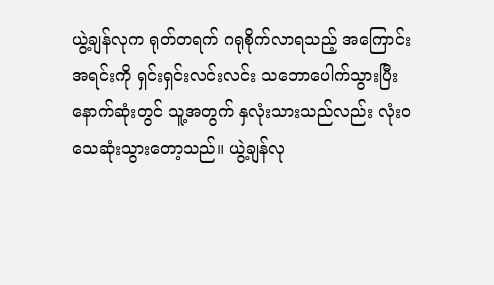ယွဲ့ချန်လုက ရုတ်တရက် ဂရုစိုက်လာရသည့် အကြောင်းအရင်းကို ရှင်းရှင်းလင်းလင်း သဘောပေါက်သွားပြီး နောက်ဆုံးတွင် သူ့အတွက် နှလုံးသားသည်လည်း လုံးဝသေဆုံးသွားတော့သည်။ ယွဲ့ချန်လု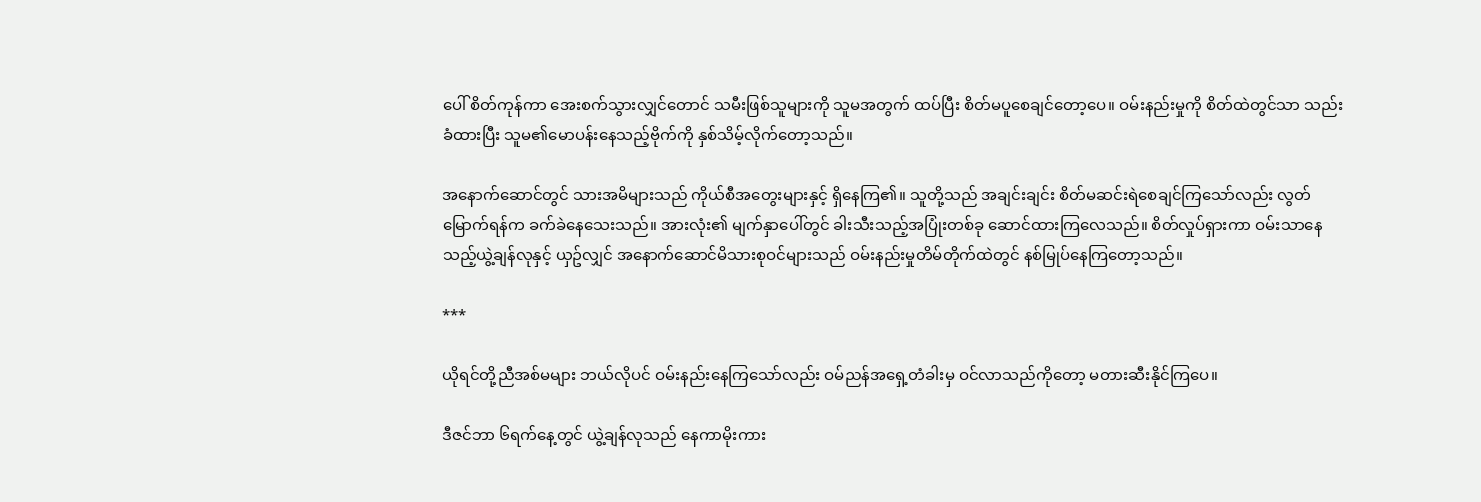ပေါ် စိတ်ကုန်ကာ အေးစက်သွားလျှင်တောင် သမီးဖြစ်သူများကို သူမအတွက် ထပ်ပြီး စိတ်မပူစေချင်တော့ပေ။ ဝမ်းနည်းမှုကို စိတ်ထဲတွင်သာ သည်းခံထားပြီး သူမ၏မောပန်းနေသည့်ဗိုက်ကို နှစ်သိမ့်လိုက်တော့သည်။

အနောက်ဆောင်တွင် သားအမိများသည် ကိုယ်စီအတွေးများနှင့် ရှိနေကြ၏။ သူတို့သည် အချင်းချင်း စိတ်မဆင်းရဲစေချင်ကြသော်လည်း လွတ်မြောက်ရန်က ခက်ခဲနေသေးသည်။ အားလုံး၏ မျက်နှာပေါ်တွင် ခါးသီးသည့်အပြုံးတစ်ခု ဆောင်ထားကြလေသည်။ စိတ်လှုပ်ရှားကာ ဝမ်းသာနေသည့်ယွဲ့ချန်လုနှင့် ယှဥ်လျှင် အနောက်ဆောင်မိသားစုဝင်များသည် ဝမ်းနည်းမှုတိမ်တိုက်ထဲတွင် နစ်မြုပ်နေကြတော့သည်။

***

ယိုရင်တို့ညီအစ်မများ ဘယ်လိုပင် ဝမ်းနည်းနေကြသော်လည်း ဝမ်ညန်အရှေ့တံခါးမှ ဝင်လာသည်ကိုတော့ မတားဆီးနိုင်ကြပေ။

ဒီဇင်ဘာ ၆ရက်နေ့တွင် ယွဲ့ချန်လုသည် နေကာမိုးကား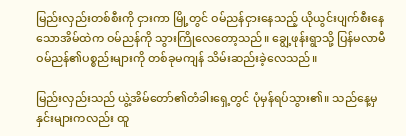မြည်းလှည်းတစ်စီးကို ငှားကာ မြို့တွင် ဝမ်ညန်ငှားနေသည့် ယိုယွင်းပျက်စီးနေသောအိမ်ထဲက ဝမ်ညန်ကို သွားကြိုလေတော့သည်။ ချွေ့ဖုန်းရွာသို့ ပြန်မလာမီ ဝမ်ညန်၏ပစ္စည်းများကို တစ်ခုမကျန် သိမ်းဆည်းခဲ့လေသည်။

မြည်းလှည်းသည် ယွဲ့အိမ်တော်၏တံခါးရှေ့တွင် ပုံမှန်ရပ်သွား၏။ သည်နေ့မှ နှင်းများကလည်း ထူ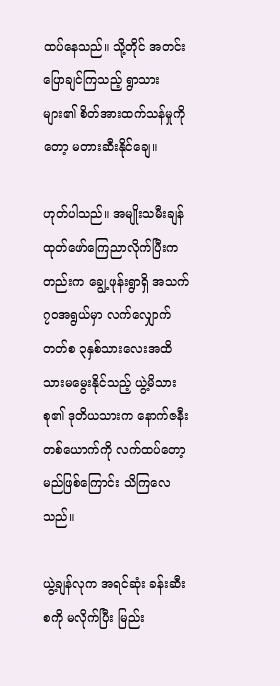ထပ်နေသည်။ သို့တိုင် အတင်းပြောချင်ကြသည့် ရွာသားများ၏ စိတ်အားထက်သန်မှုကိုတော့ မတားဆီးနိုင်ချေ။

ဟုတ်ပါသည်။ အမျိုးသမီးချန် ထုတ်ဖော်ကြေညာလိုက်ပြီးကတည်းက ချွေ့ဖုန်းရွာရှိ အသက် ၇၀အရွယ်မှာ လက်လျှောက်တတ်စ ၃နှစ်သားလေးအထိ သားမမွေးနိုင်သည့် ယွဲ့မိသားစု၏ ဒုတိယသားက နောက်ဇနီးတစ်ယောက်ကို လက်ထပ်တော့မည်ဖြစ်ကြောင်း သိကြလေသည်။

ယွဲ့ချန်လုက အရင်ဆုံး ခန်းဆီးစကို မလိုက်ပြီး မြည်း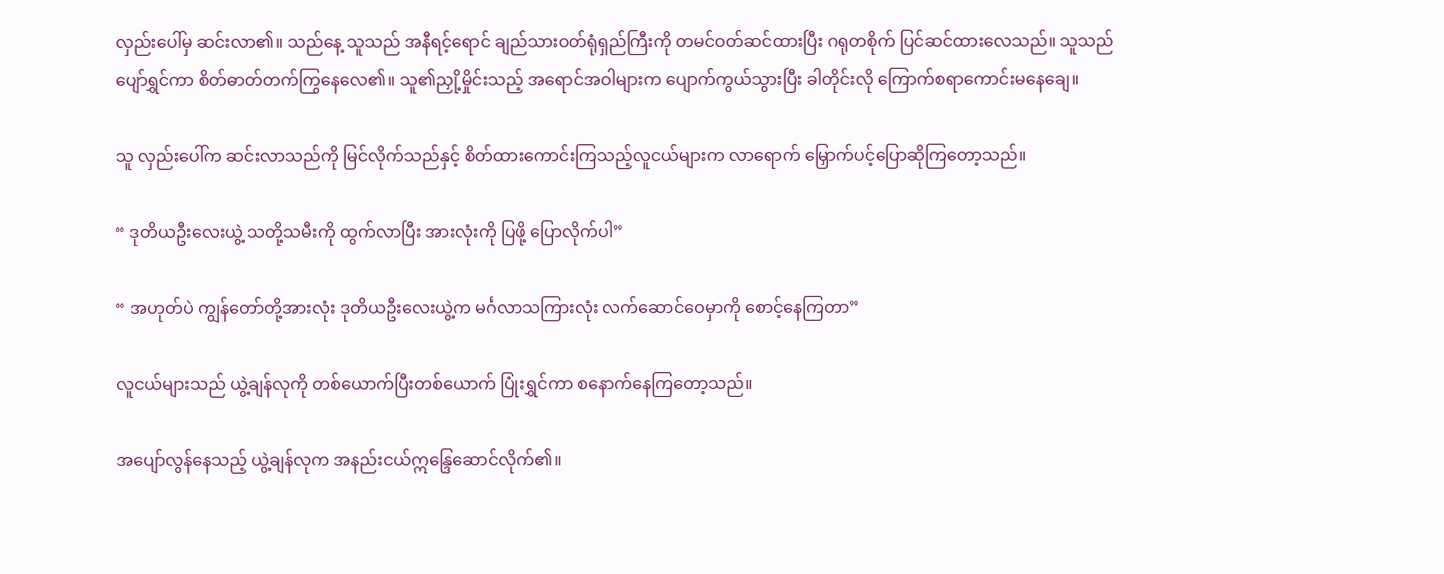လှည်းပေါ်မှ ဆင်းလာ၏။ သည်နေ့ သူသည် အနီရင့်ရောင် ချည်သားဝတ်ရုံရှည်ကြီးကို တမင်ဝတ်ဆင်ထားပြီး ဂရုတစိုက် ပြင်ဆင်ထားလေသည်။ သူသည် ပျော်ရွှင်ကာ စိတ်ဓာတ်တက်ကြွနေလေ၏။ သူ၏ညှို့မှိုင်းသည့် အရောင်အဝါများက ပျောက်ကွယ်သွားပြီး ခါတိုင်းလို ကြောက်စရာကောင်းမနေချေ။

သူ လှည်းပေါ်က ဆင်းလာသည်ကို မြင်လိုက်သည်နှင့် စိတ်ထားကောင်းကြသည့်လူငယ်များက လာရောက် မြှောက်ပင့်ပြောဆိုကြတော့သည်။

“ ဒုတိယဦးလေးယွဲ့ သတို့သမီးကို ထွက်လာပြီး အားလုံးကို ပြဖို့ ပြောလိုက်ပါ”

“ အဟုတ်ပဲ ကျွန်တော်တို့အားလုံး ဒုတိယဦးလေးယွဲ့က မင်္ဂလာသကြားလုံး လက်ဆောင်ဝေမှာကို စောင့်နေကြတာ”

လူငယ်များသည် ယွဲ့ချန်လုကို တစ်ယောက်ပြီးတစ်ယောက် ပြုံးရွှင်ကာ စနောက်နေကြတော့သည်။

အပျော်လွန်နေသည့် ယွဲ့ချန်လုက အနည်းငယ်ဣန္ဒြေဆောင်လိုက်၏။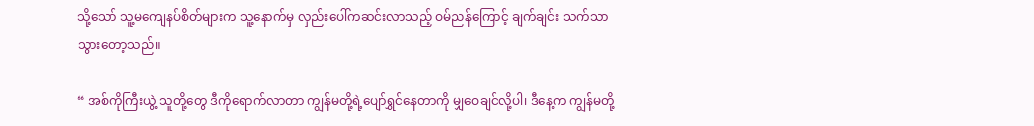သို့သော် သူ့မကျေနပ်စိတ်များက သူ့နောက်မှ လှည်းပေါ်ကဆင်းလာသည့် ဝမ်ညန်ကြောင့် ချက်ချင်း သက်သာသွားတော့သည်။

“ အစ်ကိုကြီးယွဲ့ သူတို့တွေ ဒီကိုရောက်လာတာ ကျွန်မတို့ရဲ့ပျော်ရွှင်နေတာကို မျှဝေချင်လို့ပါ၊ ဒီနေ့က ကျွန်မတို့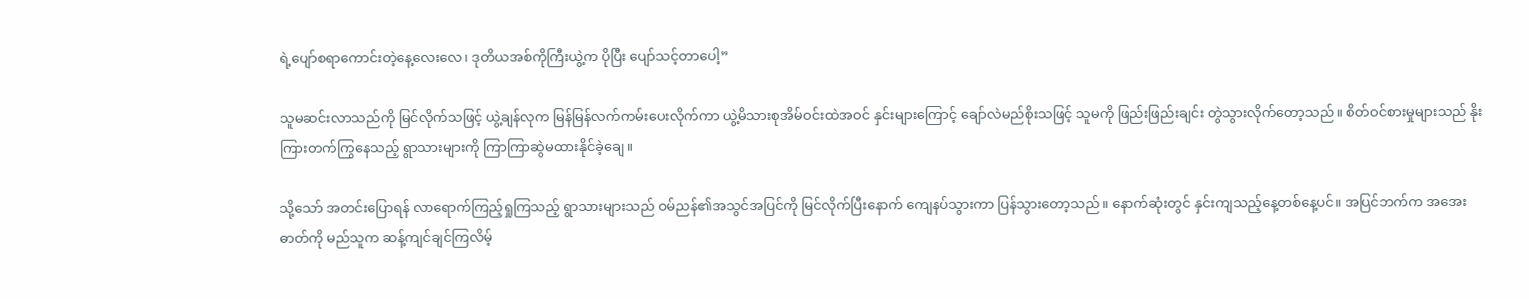ရဲ့ပျော်စရာကောင်းတဲ့နေ့လေးလေ၊ ဒုတိယအစ်ကိုကြီးယွဲ့က ပိုပြီး ပျော်သင့်တာပေါ့”

သူမဆင်းလာသည်ကို မြင်လိုက်သဖြင့် ယွဲ့ချန်လုက မြန်မြန်လက်ကမ်းပေးလိုက်ကာ ယွဲ့မိသားစုအိမ်ဝင်းထဲအဝင် နှင်းများကြောင့် ချော်လဲမည်စိုးသဖြင့် သူမကို ဖြည်းဖြည်းချင်း တွဲသွားလိုက်တော့သည်။ စိတ်ဝင်စားမှုများသည် နိုးကြားတက်ကြွနေသည့် ရွာသားများကို ကြာကြာဆွဲမထားနိုင်ခဲ့ချေ။

သို့သော် အတင်းပြောရန် လာရောက်ကြည့်ရှုကြသည့် ရွာသားများသည် ဝမ်ညန်၏အသွင်အပြင်ကို မြင်လိုက်ပြီးနောက် ကျေနပ်သွားကာ ပြန်သွားတော့သည်။ နောက်ဆုံးတွင် နှင်းကျသည့်နေ့တစ်နေ့ပင်။ အပြင်ဘက်က အအေးဓာတ်ကို မည်သူက ဆန့်ကျင်ချင်ကြလိမ့်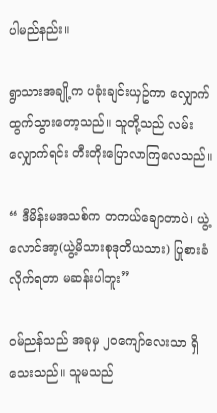ပါမည်နည်း။

ရွာသားအချို့က ပခုံးချင်းယှဥ်ကာ လျှောက်ထွက်သွားတော့သည်။ သူတို့သည် လမ်းလျှောက်ရင်း တီးတိုးပြောလာကြလေသည်။

“ ဒီမိန်းမအသစ်က တကယ်ချောတာပဲ၊ ယွဲ့လောင်အာ့(ယွဲ့မိသားစုဒုတိယသား) ပြုစားခံလိုက်ရတာ မဆန်းပါဘူး”

ဝမ်ညန်သည် အခုမှ ၂၀ကျော်လေးသာ ရှိသေးသည်။ သူမသည်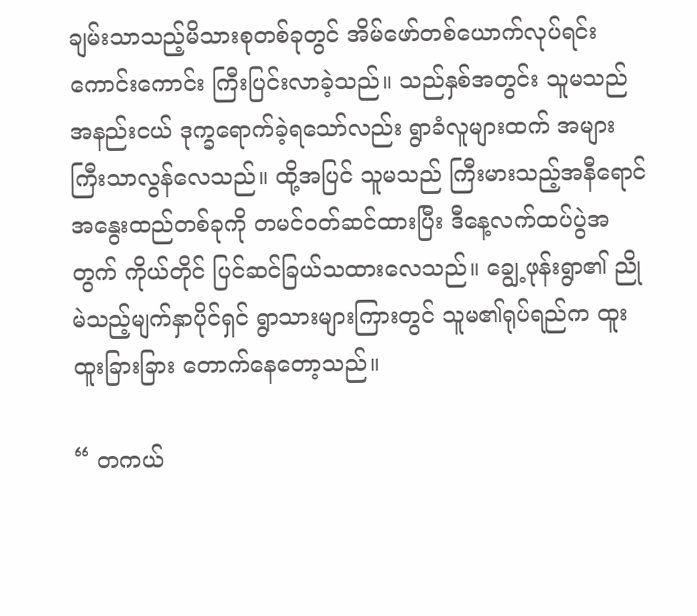ချမ်းသာသည့်မိသားစုတစ်ခုတွင် အိမ်ဖော်တစ်ယောက်လုပ်ရင်း ကောင်းကောင်း ကြီးပြင်းလာခဲ့သည်။ သည်နှစ်အတွင်း သူမသည် အနည်းငယ် ဒုက္ခရောက်ခဲ့ရသော်လည်း ရွာခံလူများထက် အများကြီးသာလွန်လေသည်။ ထို့အပြင် သူမသည် ကြီးမားသည့်အနီရောင်အနွေးထည်တစ်ခုကို တမင်ဝတ်ဆင်ထားပြီး ဒီနေ့လက်ထပ်ပွဲအတွက် ကိုယ်တိုင် ပြင်ဆင်ခြယ်သထားလေသည်။ ချွေ့ဖုန်းရွာ၏ ညိုမဲသည့်မျက်နှာပိုင်ရှင် ရွာသားများကြားတွင် သူမ၏ရုပ်ရည်က ထူးထူးခြားခြား တောက်နေတော့သည်။

“ တကယ်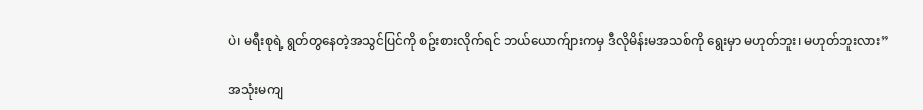ပဲ၊ မရီးစုရဲ့ ရွတ်တွနေတဲ့အသွင်ပြင်ကို စဥ်းစားလိုက်ရင် ဘယ်ယောက်ျားကမှ ဒီလိုမိန်းမအသစ်ကို ရွေးမှာ မဟုတ်ဘူး၊ မဟုတ်ဘူးလား”

အသုံးမကျ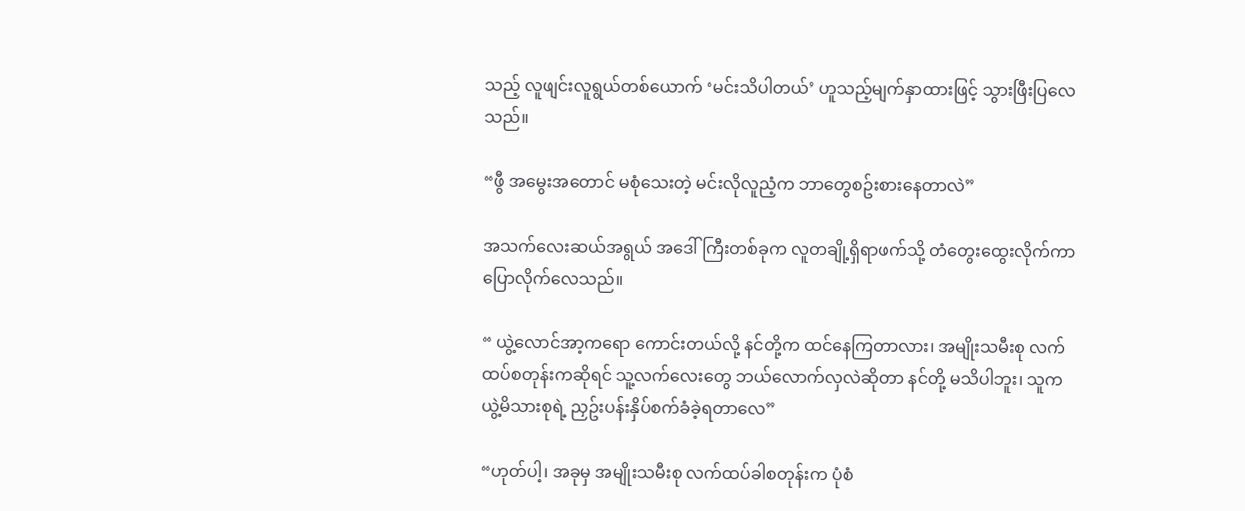သည့် လူဖျင်းလူရွယ်တစ်ယောက် ‘မင်းသိပါတယ်’ ဟူသည့်မျက်နှာထားဖြင့် သွားဖြီးပြလေသည်။

“ဖွီ အမွေးအတောင် မစုံသေးတဲ့ မင်းလိုလူညံ့က ဘာတွေစဥ်းစားနေတာလဲ”

အသက်လေးဆယ်အရွယ် အဒေါ်ကြီးတစ်ခုက လူတချို့ရှိရာဖက်သို့ တံတွေးထွေးလိုက်ကာ ပြောလိုက်လေသည်။

“ ယွဲ့လောင်အာ့ကရော ကောင်းတယ်လို့ နင်တို့က ထင်နေကြတာလား၊ အမျိုးသမီးစု လက်ထပ်စတုန်းကဆိုရင် သူ့လက်လေးတွေ ဘယ်လောက်လှလဲဆိုတာ နင်တို့ မသိပါဘူး၊ သူက ယွဲ့မိသားစုရဲ့ ညှဥ်းပန်းနှိပ်စက်ခံခဲ့ရတာလေ”

“ဟုတ်ပါ့၊ အခုမှ အမျိုးသမီးစု လက်ထပ်ခါစတုန်းက ပုံစံ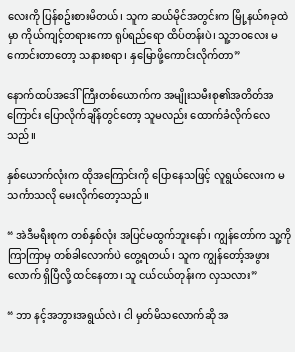လေးကို ပြန်စဥ်းစားမိတယ်၊ သူက ဆယ်မိုင်အတွင်းက မြို့နယ်၈ခုထဲမှာ ကိုယ်ကျင့်တရားကော ရုပ်ရည်ရော ထိပ်တန်းပဲ၊ သူ့ဘဝလေး မကောင်းတာတော့ သနားစရာ၊ နှမြောဖို့ကောင်းလိုက်တာ”

နောက်ထပ်အဒေါ်ကြီးတစ်ယောက်က အမျိုးသမီးစု၏အတိတ်အကြောင်း ပြောလိုက်ချိန်တွင်တော့ သူမလည်း ထောက်ခံလိုက်လေသည်။

နှစ်ယောက်လုံးက ထိုအကြောင်းကို ပြောနေသဖြင့် လူရွယ်လေးက မသင်္ကာသလို မေးလိုက်တော့သည်။

“ အဲဒီမရီးစုက တစ်နှစ်လုံး အပြင်မထွက်ဘူးနော်၊ ကျွန်တော်က သူ့ကို ကြာကြာမှ တစ်ခါလောက်ပဲ တွေ့ရတယ်၊ သူက ကျွန်တော့်အဖွားလောက် ရှိပြီလို့ ထင်နေတာ၊ သူ ငယ်ငယ်တုန်းက လှသလား”

“ ဘာ နင့်အဘွားအရွယ်လဲ၊ ငါ မှတ်မိသလောက်ဆို အ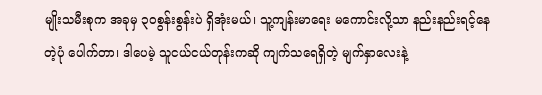မျိုးသမီးစုက အခုမှ ၃၀စွန်းစွန်းပဲ ရှိအုံးမယ်၊ သူ့ကျန်းမာရေး မကောင်းလို့သာ နည်းနည်းရင့်နေတဲ့ပုံ ပေါက်တာ၊ ဒါပေမဲ့ သူငယ်ငယ်တုန်းကဆို ကျက်သရေရှိတဲ့ မျက်နှာလေးနဲ့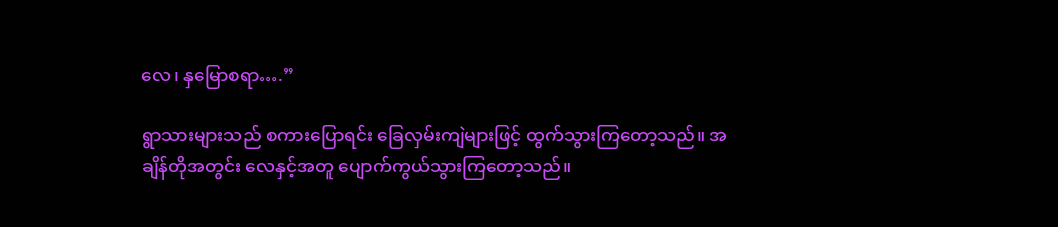လေ၊ နှမြောစရာ….”

ရွာသားများသည် စကားပြောရင်း ခြေလှမ်းကျဲများဖြင့် ထွက်သွားကြတော့သည်။ အချိန်တိုအတွင်း လေနှင့်အတူ ပျောက်ကွယ်သွားကြတော့သည်။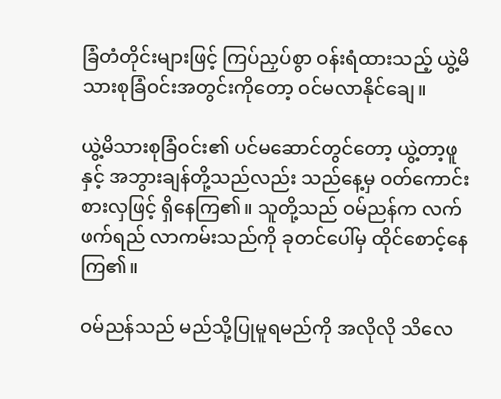ခြံတံတိုင်းများဖြင့် ကြပ်ညှပ်စွာ ဝန်းရံထားသည့် ယွဲ့မိသားစုခြံဝင်းအတွင်းကိုတော့ ဝင်မလာနိုင်ချေ။

ယွဲ့မိသားစုခြံဝင်း၏ ပင်မဆောင်တွင်တော့ ယွဲ့တာ့ဖူနှင့် အဘွားချန်တို့သည်လည်း သည်နေ့မှ ဝတ်ကောင်းစားလှဖြင့် ရှိနေကြ၏။ သူတို့သည် ဝမ်ညန်က လက်ဖက်ရည် လာကမ်းသည်ကို ခုတင်ပေါ်မှ ထိုင်စောင့်နေကြ၏။

ဝမ်ညန်သည် မည်သို့ပြုမူရမည်ကို အလိုလို သိလေ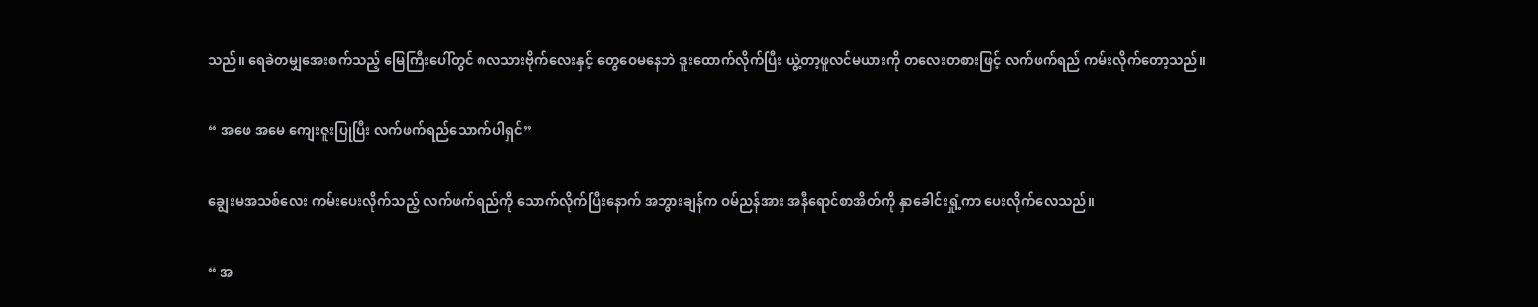သည်။ ရေခဲတမျှအေးစက်သည့် မြေကြီးပေါ်တွင် ၈လသားဗိုက်လေးနှင့် တွေဝေမနေဘဲ ဒူးထောက်လိုက်ပြီး ယွဲ့တာ့ဖူလင်မယားကို တလေးတစားဖြင့် လက်ဖက်ရည် ကမ်းလိုက်တော့သည်။

“ အဖေ အမေ ကျေးဇူးပြုပြီး လက်ဖက်ရည်သောက်ပါရှင်”

ချွေးမအသစ်လေး ကမ်းပေးလိုက်သည့် လက်ဖက်ရည်ကို သောက်လိုက်ပြီးနောက် အဘွားချန်က ဝမ်ညန်အား အနီရောင်စာအိတ်ကို နှာခေါင်းရှုံ့ကာ ပေးလိုက်လေသည်။

“ အ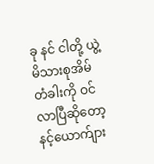ခု နင် ငါတို့ ယွဲ့မိသားစုအိမ်တံခါးကို ဝင်လာပြီဆိုတော့ နင့်ယောက်ျား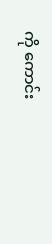ကို ကောင်း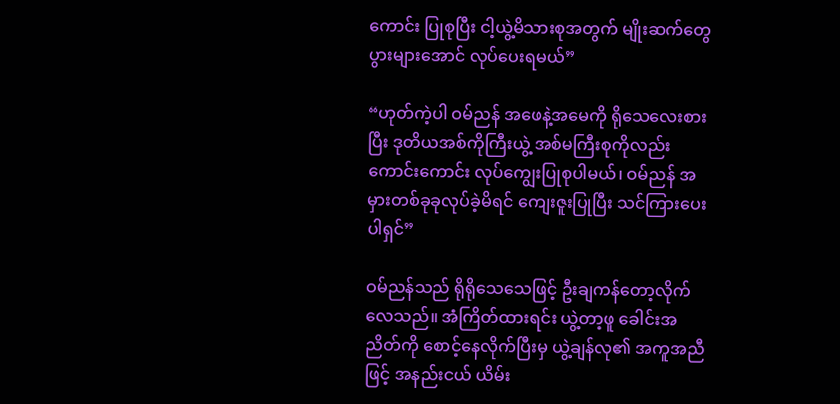ကောင်း ပြုစုပြီး ငါ့ယွဲ့မိသားစုအတွက် မျိုးဆက်တွေ ပွားများအောင် လုပ်ပေးရမယ်”

“ဟုတ်ကဲ့ပါ ဝမ်ညန် အဖေနဲ့အမေကို ရိုသေလေးစားပြီး ဒုတိယအစ်ကိုကြီးယွဲ့ အစ်မကြီးစုကိုလည်း ကောင်းကောင်း လုပ်ကျွေးပြုစုပါမယ်၊ ဝမ်ညန် အမှားတစ်ခုခုလုပ်ခဲ့မိရင် ကျေးဇူးပြုပြီး သင်ကြားပေးပါရှင်”

ဝမ်ညန်သည် ရိုရိုသေသေဖြင့် ဦးချကန်တော့လိုက်လေသည်။ အံကြိတ်ထားရင်း ယွဲ့တာ့ဖူ ခေါင်းအညိတ်ကို စောင့်နေလိုက်ပြီးမှ ယွဲ့ချန်လု၏ အကူအညီဖြင့် အနည်းငယ် ယိမ်း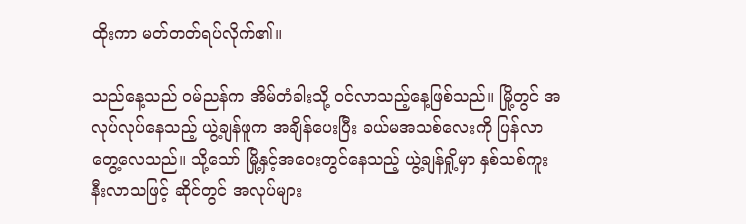ထိုးကာ မတ်တတ်ရပ်လိုက်၏။

သည်နေ့သည် ဝမ်ညန်က အိမ်တံခါးသို့ ဝင်လာသည့်နေ့ဖြစ်သည်။ မြို့တွင် အလုပ်လုပ်နေသည့် ယွဲ့ချန်ဖူက အချိန်ပေးပြီး ခယ်မအသစ်လေးကို ပြန်လာတွေ့လေသည်။ သို့သော် မြို့နှင့်အဝေးတွင်နေသည့် ယွဲ့ချန်ရှို့မှာ နှစ်သစ်ကူးနီးလာသဖြင့် ဆိုင်တွင် အလုပ်များ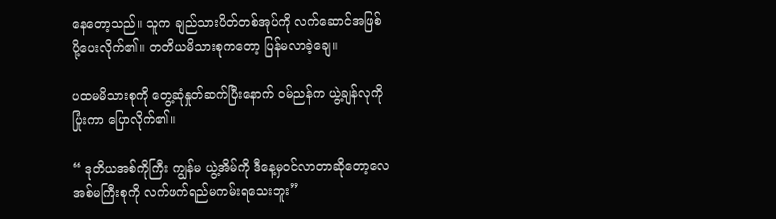နေတော့သည်။ သူက ချည်သားပိတ်တစ်အုပ်ကို လက်ဆောင်အဖြစ် ပို့ပေးလိုက်၏။ တတိယမိသားစုကတော့ ပြန်မလာခဲ့ချေ။

ပထမမိသားစုကို တွေ့ဆုံနှုတ်ဆက်ပြီးနောက် ဝမ်ညန်က ယွဲ့ချန်လုကို ပြုံးကာ ပြောလိုက်၏။

“ ဒုတိယအစ်ကိုကြီး ကျွန်မ ယွဲ့အိမ်ကို ဒီနေ့မှဝင်လာတာဆိုတော့လေ အစ်မကြီးစုကို လက်ဖက်ရည်မကမ်းရသေးဘူး”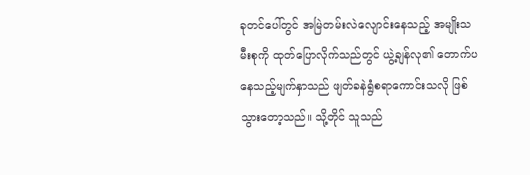ခုတင်ပေါ်တွင် အမြဲတမ်းလဲလျောင်းနေသည့် အမျိုးသမီးစုကို ထုတ်ပြောလိုက်သည်တွင် ယွဲ့ချန်လု၏ တောက်ပနေသည့်မျက်နှာသည် ဖျတ်ခနဲရွံစရာကောင်းသလို ဖြစ်သွားတော့သည်။ သို့တိုင် သူသည်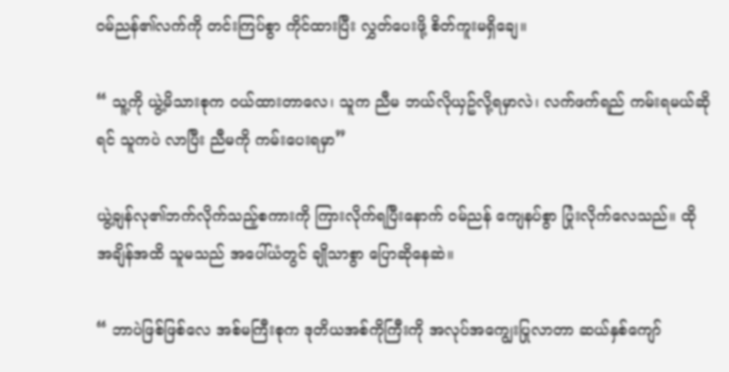ဝမ်ညန်၏လက်ကို တင်းကြပ်စွာ ကိုင်ထားပြီး လွှတ်ပေးဖို့ စိတ်ကူးမရှိချေ။

“ သူ့ကို ယွဲ့မိသားစုက ဝယ်ထားတာလေ၊ သူက ညီမ ဘယ်လိုယှဥ်လို့ရမှာလဲ၊ လက်ဖက်ရည် ကမ်းရမယ်ဆိုရင် သူကပဲ လာပြီး ညီမကို ကမ်းပေးရမှာ”

ယွဲ့ချန်လု၏ဘက်လိုက်သည့်စကားကို ကြားလိုက်ရပြီးနောက် ဝမ်ညန် ကျေနပ်စွာ ပြုံးလိုက်လေသည်။ ထိုအချိန်အထိ သူမသည် အပေါ်ယံတွင် ချိုသာစွာ ပြောဆိုနေဆဲ။

“ ဘာပဲဖြစ်ဖြစ်လေ အစ်မကြီးစုက ဒုတိယအစ်ကိုကြီးကို အလုပ်အကျွေးပြုလာတာ ဆယ်နှစ်ကျော်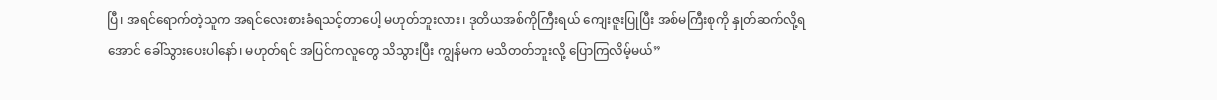ပြီ၊ အရင်ရောက်တဲ့သူက အရင်လေးစားခံရသင့်တာပေါ့ မဟုတ်ဘူးလား၊ ဒုတိယအစ်ကိုကြီးရယ် ကျေးဇူးပြုပြီး အစ်မကြီးစုကို နှုတ်ဆက်လို့ရအောင် ခေါ်သွားပေးပါနော်၊ မဟုတ်ရင် အပြင်ကလူတွေ သိသွားပြီး ကျွန်မက မသိတတ်ဘူးလို့ ပြောကြလိမ့်မယ်”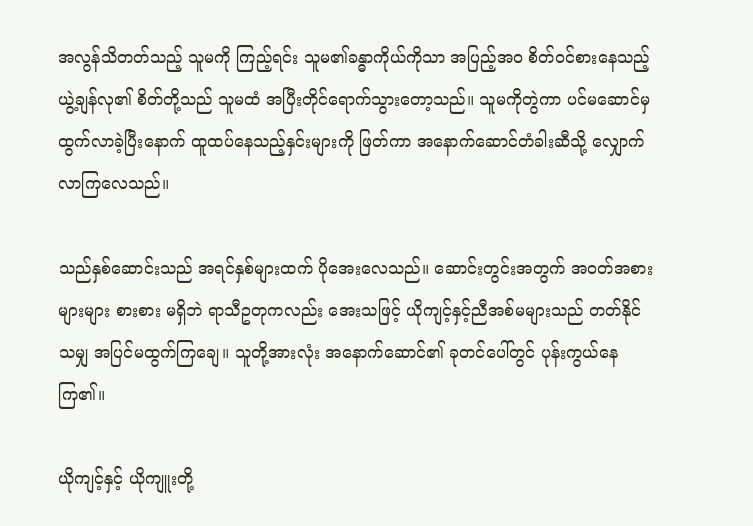အလွန်သိတတ်သည့် သူမကို ကြည့်ရင်း သူမ၏ခန္ဓာကိုယ်ကိုသာ အပြည့်အဝ စိတ်ဝင်စားနေသည့် ယွဲ့ချန်လု၏ စိတ်တို့သည် သူမထံ အပြီးတိုင်ရောက်သွားတော့သည်။ သူမကိုတွဲကာ ပင်မဆောင်မှ ထွက်လာခဲ့ပြီးနောက် ထူထပ်နေသည့်နှင်းများကို ဖြတ်ကာ အနောက်ဆောင်တံခါးဆီသို့ လျှောက်လာကြလေသည်။

သည်နှစ်ဆောင်းသည် အရင်နှစ်များထက် ပိုအေးလေသည်။ ဆောင်းတွင်းအတွက် အဝတ်အစားများများ စားစား မရှိဘဲ ရာသီဥတုကလည်း အေးသဖြင့် ယိုကျင့်နှင့်ညီအစ်မများသည် တတ်နိုင်သမျှ အပြင်မထွက်ကြချေ။ သူတို့အားလုံး အနောက်ဆောင်၏ ခုတင်ပေါ်တွင် ပုန်းကွယ်နေကြ၏။

ယိုကျင့်နှင့် ယိုကျူးတို့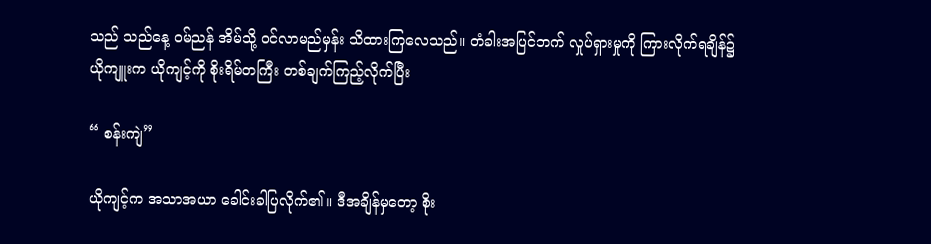သည် သည်နေ့ ဝမ်ညန် အိမ်သို့ ဝင်လာမည်မှန်း သိထားကြလေသည်။ တံခါးအပြင်ဘက် လှုပ်ရှားမှုကို ကြားလိုက်ရချိန်၌ ယိုကျူးက ယိုကျင့်ကို စိုးရိမ်တကြီး တစ်ချက်ကြည့်လိုက်ပြီး

“ စန်းကျဲ”

ယိုကျင့်က အသာအယာ ခေါင်းခါပြလိုက်၏။ ဒီအချိန်မှတော့ စိုး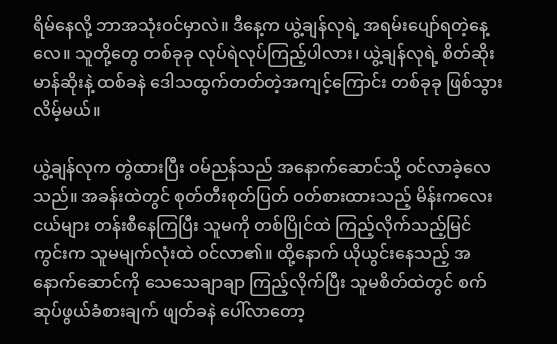ရိမ်နေလို့ ဘာအသုံးဝင်မှာလဲ။ ဒီနေ့က ယွဲ့ချန်လုရဲ့ အရမ်းပျော်ရတဲ့နေ့လေ။ သူတို့တွေ တစ်ခုခု လုပ်ရဲလုပ်ကြည့်ပါလား၊ ယွဲ့ချန်လုရဲ့ စိတ်ဆိုးမာန်ဆိုးနဲ့ ထစ်ခနဲ ဒေါသထွက်တတ်တဲ့အကျင့်ကြောင်း တစ်ခုခု ဖြစ်သွားလိမ့်မယ်။

ယွဲ့ချန်လုက တွဲထားပြီး ဝမ်ညန်သည် အနောက်ဆောင်သို့ ဝင်လာခဲ့လေသည်။ အခန်းထဲတွင် စုတ်တီးစုတ်ပြတ် ဝတ်စားထားသည့် မိန်းကလေးငယ်များ တန်းစီနေကြပြီး သူမကို တစ်ပြိုင်ထဲ ကြည့်လိုက်သည့်မြင်ကွင်းက သူမမျက်လုံးထဲ ဝင်လာ၏။ ထို့နောက် ယိုယွင်းနေသည့် အနောက်ဆောင်ကို သေသေချာချာ ကြည့်လိုက်ပြီး သူမစိတ်ထဲတွင် စက်ဆုပ်ဖွယ်ခံစားချက် ဖျတ်ခနဲ ပေါ်လာတော့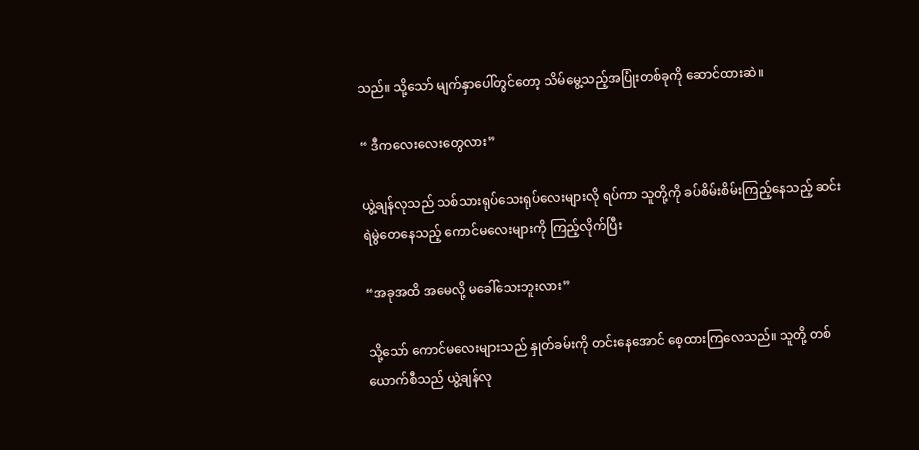သည်။ သို့သော် မျက်နှာပေါ်တွင်တော့ သိမ်မွေ့သည့်အပြုံးတစ်ခုကို ဆောင်ထားဆဲ။

“ ဒီကလေးလေးတွေလား”

ယွဲ့ချန်လုသည် သစ်သားရုပ်သေးရုပ်လေးများလို ရပ်ကာ သူတို့ကို ခပ်စိမ်းစိမ်းကြည့်နေသည့် ဆင်းရဲမွဲတေနေသည့် ကောင်မလေးများကို ကြည့်လိုက်ပြီး

“အခုအထိ အမေလို့ မခေါ်သေးဘူးလား”

သို့သော် ကောင်မလေးများသည် နှုတ်ခမ်းကို တင်းနေအောင် စေ့ထားကြလေသည်။ သူတို့ တစ်ယောက်စီသည် ယွဲ့ချန်လု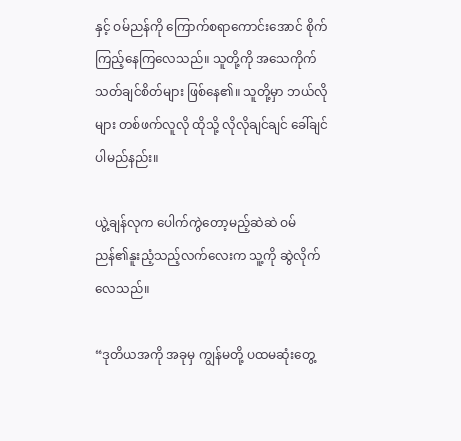နှင့် ဝမ်ညန်ကို ကြောက်စရာကောင်းအောင် စိုက်ကြည့်နေကြလေသည်။ သူတို့ကို အသေကိုက်သတ်ချင်စိတ်များ ဖြစ်နေ၏။ သူတို့မှာ ဘယ်လိုများ တစ်ဖက်လူလို ထိုသို့ လိုလိုချင်ချင် ခေါ်ချင်ပါမည်နည်း။

ယွဲ့ချန်လုက ပေါက်ကွဲတော့မည့်ဆဲဆဲ ဝမ်ညန်၏နူးညံ့သည့်လက်လေးက သူ့ကို ဆွဲလိုက်လေသည်။

“ဒုတိယအကို အခုမှ ကျွန်မတို့ ပထမဆုံးတွေ့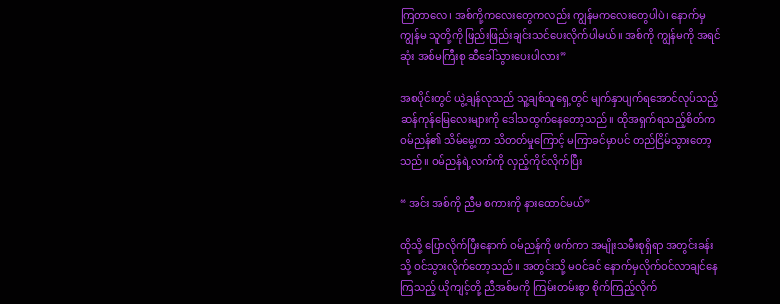ကြတာလေ၊ အစ်ကို့ကလေးတွေကလည်း ကျွန်မကလေးတွေပါပဲ၊ နောက်မှ ကျွန်မ သူတို့ကို ဖြည်းဖြည်းချင်းသင်ပေးလိုက်ပါမယ်။ အစ်ကို ကျွန်မကို အရင်ဆုံး အစ်မကြီးစု ဆီခေါ်သွားပေးပါလား”

အစပိုင်းတွင် ယွဲ့ချန်လုသည် သူ့ချစ်သူရှေ့တွင် မျက်နှာပျက်ရအောင်လုပ်သည့် ဆန်ကုန်မြေလေးများကို ဒေါသထွက်နေတော့သည်။ ထိုအရှက်ရသည့်စိတ်က ဝမ်ညန်၏ သိမ်မွေ့ကာ သိတတ်မှုကြောင့် မကြာခင်မှာပင် တည်ငြိမ်သွားတော့သည်။ ဝမ်ညန်ရဲ့လက်ကို လှည့်ကိုင်လိုက်ပြီး

“ အင်း အစ်ကို ညီမ စကားကို နားထောင်မယ်”

ထိုသို့ ပြောလိုက်ပြီးနောက် ဝမ်ညန်ကို ဖက်ကာ အမျိုးသမီးစုရှိရာ အတွင်းခန်းသို့ ဝင်သွားလိုက်တော့သည်။ အတွင်းသို့ မဝင်ခင် နောက်မှလိုက်ဝင်လာချင်နေကြသည့် ယိုကျင့်တို့ ညီအစ်မကို ကြမ်းတမ်းစွာ စိုက်ကြည့်လိုက်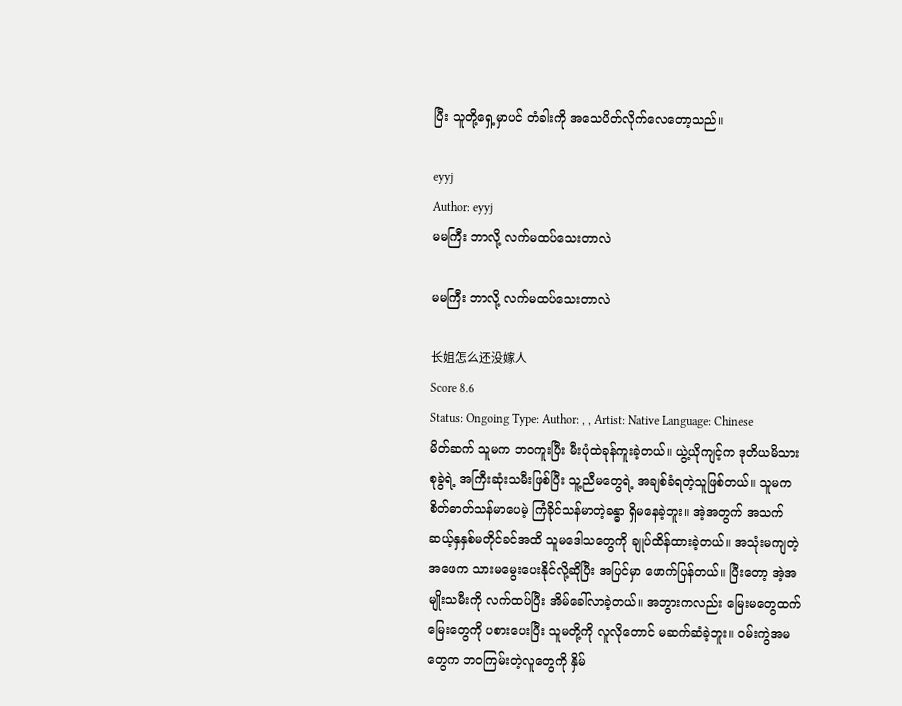ပြီး သူတို့ရှေ့မှာပင် တံခါးကို အသေပိတ်လိုက်လေတော့သည်။

eyyj
Author: eyyj
မမကြီး ဘာလို့ လက်မထပ်သေးတာလဲ

မမကြီး ဘာလို့ လက်မထပ်သေးတာလဲ

长姐怎么还没嫁人
Score 8.6
Status: Ongoing Type: Author: , , Artist: Native Language: Chinese
မိတ်ဆက် သူမက ဘ၀ကူးပြီး မီးပုံထဲခုန်ကူးခဲ့တယ်။ ယွဲ့ယိုကျင့်က ဒုတိယမိသားစုခွဲရဲ့ အကြီးဆုံးသမီးဖြစ်ပြီး သူ့ညီမတွေရဲ့ အချစ်ခံရတဲ့သူဖြစ်တယ်။ သူမက စိတ်ဓာတ်သန်မာပေမဲ့ ကြံခိုင်သန်မာတဲ့ခန္ဓာ ရှိမနေခဲ့ဘူး။ အဲ့အတွက် အသက်ဆယ့်နှနှစ်မတိုင်ခင်အထိ သူမဒေါသတွေကို ချုပ်ထိန်ထားခဲ့တယ်။ အသုံးမကျတဲ့အဖေက သားမမွေးပေးနိုင်လို့ဆိုပြီး အပြင်မှာ ဖောက်ပြန်တယ်။ ပြီးတော့ အဲ့အမျိုးသမီးကို လက်ထပ်ပြီး အိမ်ခေါ်လာခဲ့တယ်။ အဘွားကလည်း မြေးမတွေထက် မြေးတွေကို ပစားပေးပြီး သူမတို့ကို လူလိုတောင် မဆက်ဆံခဲ့ဘူး။ ၀မ်းကွဲအမတွေက ဘ၀ကြမ်းတဲ့လူတွေကို နှိမ်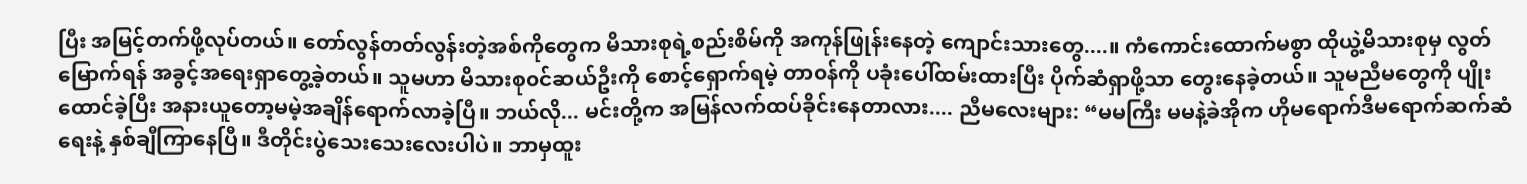ပြီး အမြင့်တက်ဖို့လုပ်တယ်။ တော်လွန်တတ်လွန်းတဲ့အစ်ကိုတွေက မိသားစုရဲ့စည်းစိမ်ကို အကုန်ဖြုန်းနေတဲ့ ကျောင်းသားတွေ....။ ကံကောင်းထောက်မစွာ ထိုယွဲ့မိသားစုမှ လွတ်မြောက်ရန် အခွင့်အရေးရှာတွေ့ခဲ့‌တယ်။ သူမဟာ မိသားစု၀င်ဆယ်ဦးကို စောင့်ရှောက်ရမဲ့ တာ၀န်ကို ပခုံးပေါ်ထမ်း‌ထားပြီး ပိုက်ဆံရှာဖို့သာ တွေးနေခဲ့တယ်။ သူမညီမတွေကို ပျိုးထောင်ခဲ့ပြီး အနားယူတော့မမဲ့အချိန်ရောက်လာခဲ့ပြီ။ ဘယ်လို... မင်းတို့က အမြန်လက်ထပ်ခိုင်းနေတာလား.... ညီမလေးများ: “မမကြီး မမနဲ့ခဲအိုက ဟိုမရောက်ဒီမရောက်ဆက်ဆံရေးနဲ့ နှစ်ချီကြာနေပြီ။ ဒီတိုင်းပွဲသေးသေးလေးပါပဲ။ ဘာမှထူး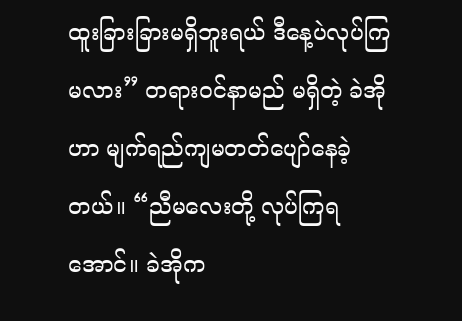ထူးခြားခြားမရှိဘူးရယ် ဒီနေ့ပဲလုပ်ကြမလား” တရား၀င်နာမည် မရှိတဲ့ ခဲအိုဟာ မျက်ရည်ကျမတတ်ပျော်နေခဲ့တယ်။ “ညီမလေးတို့ လုပ်ကြရအောင်။ ခဲအိုက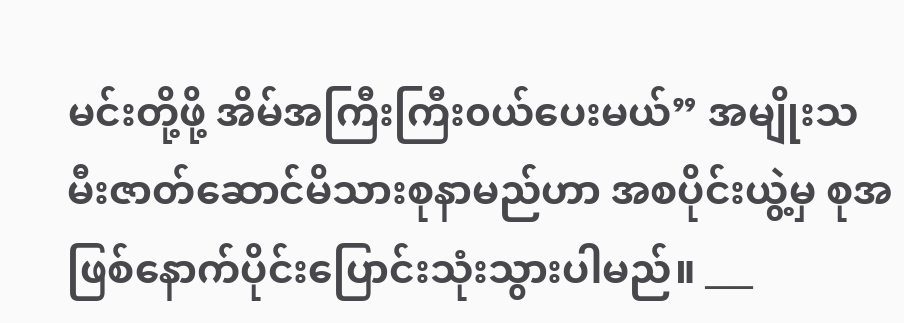မင်းတို့ဖို့ အိမ်အကြီးကြီး၀ယ်ပေးမယ်” အမျိုးသမီးဇာတ်ဆောင်မိသားစုနာမည်ဟာ အစပိုင်းယွဲ့မှ စုအဖြစ်နောက်ပိုင်းပြောင်းသုံးသွားပါမည်။ ___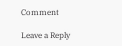Comment

Leave a Reply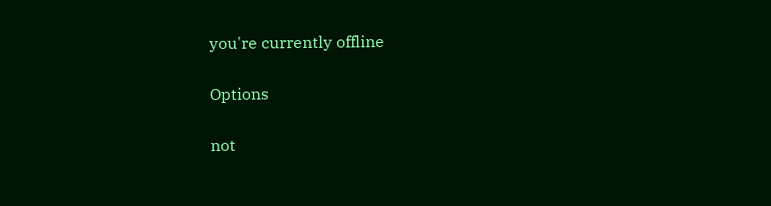you're currently offline

Options

not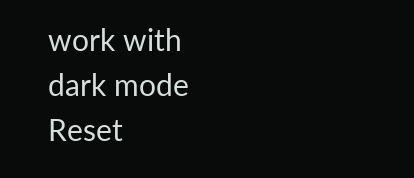work with dark mode
Reset